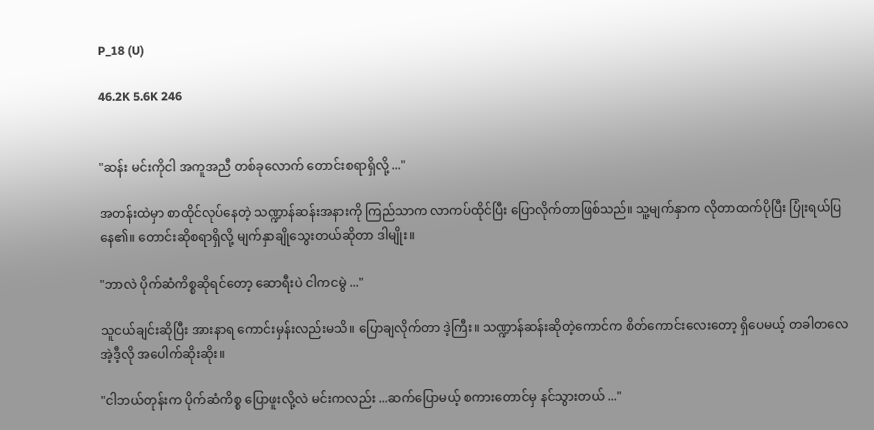P_18 (U)

46.2K 5.6K 246


"ဆန်း မင်းကိုငါ အကူအညီ တစ်ခုလောက် တောင်းစရာရှိလို့ ..."

အတန်းထဲမှာ စာထိုင်လုပ်နေတဲ့ သဏ္ဍာန်ဆန်းအနားကို ကြည်သာက လာကပ်ထိုင်ပြီး ပြောလိုက်တာဖြစ်သည်။ သူ့မျက်နှာက လိုတာထက်ပိုပြီး ပြုံးရယ်ပြနေ၏။ တောင်းဆိုစရာရှိလို့ မျက်နှာချိုသွေးတယ်ဆိုတာ ဒါမျိုး။

"ဘာလဲ ပိုက်ဆံကိစ္စဆိုရင်တော့ ဆောရီးပဲ ငါကငမွဲ ..."

သူငယ်ချင်းဆိုပြီး အားနာရ ကောင်းမှန်းလည်းမသိ။ ပြောချလိုက်တာ ဒဲ့ကြီး။ သဏ္ဍာန်ဆန်းဆိုတဲ့ကောင်က စိတ်ကောင်းလေးတော့ ရှိပေမယ့် တခါတလေ အဲ့ဒီ့လို အပေါက်ဆိုးဆိုး။

"ငါဘယ်တုန်းက ပိုက်ဆံကိစ္စ ပြောဖူးလို့လဲ မင်းကလည်း ...ဆက်ပြောမယ့် စကားတောင်မှ နင်သွားတယ် ..."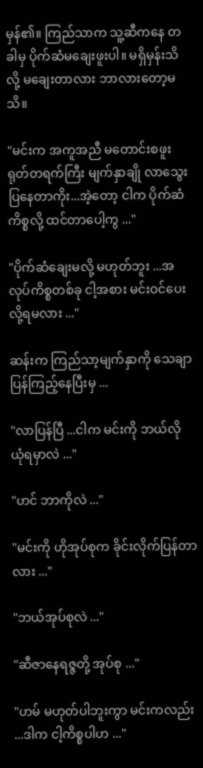မှန်၏။ ကြည်သာက သူ့ဆီကနေ တခါမှ ပိုက်ဆံမချေးဖူးပါ။ မရှိမှန်းသိလို့ မချေးတာလား ဘာလားတော့မသိ။

"မင်းက အကူအညီ မတောင်းစဖူး ရုတ်တရက်ကြီး မျက်နှာချို လာသွေးပြနေတာကိုး...အဲ့တော့ ငါက ပိုက်ဆံကိစ္စလို့ ထင်တာပေါ့ကွ ..."

"ပိုက်ဆံချေးမလို့ မဟုတ်ဘူး ...အလုပ်ကိစ္စတစ်ခု ငါ့အစား မင်းဝင်ပေးလို့ရမလား ..."

ဆန်းက ကြည်သာ့မျက်နှာကို သေချာပြန်ကြည့်နေပြီးမှ ...

"လာပြန်ပြီ ...ငါက မင်းကို ဘယ်လို ယုံရမှာလဲ ..."

"ဟင် ဘာကိုလဲ ..."

"မင်းကို ဟိုအုပ်စုက ခိုင်းလိုက်ပြန်တာလား ..."

"ဘယ်အုပ်စုလဲ ..."

"ဆီဇာနေရဇ္ဇတို့ အုပ်စု ..."

"ဟမ် မဟုတ်ပါဘူးကွာ မင်းကလည်း ...ဒါက ငါ့ကိစ္စပါဟ ..."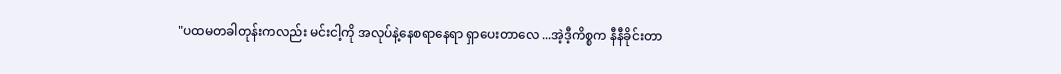"ပထမတခါတုန်းကလည်း မင်းငါ့ကို အလုပ်နဲ့နေစရာနေရာ ရှာပေးတာလေ ...အဲ့ဒီ့ကိစ္စက နီနီခိုင်းတာ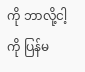ကို ဘာလို့ငါ့ကို ပြန်မ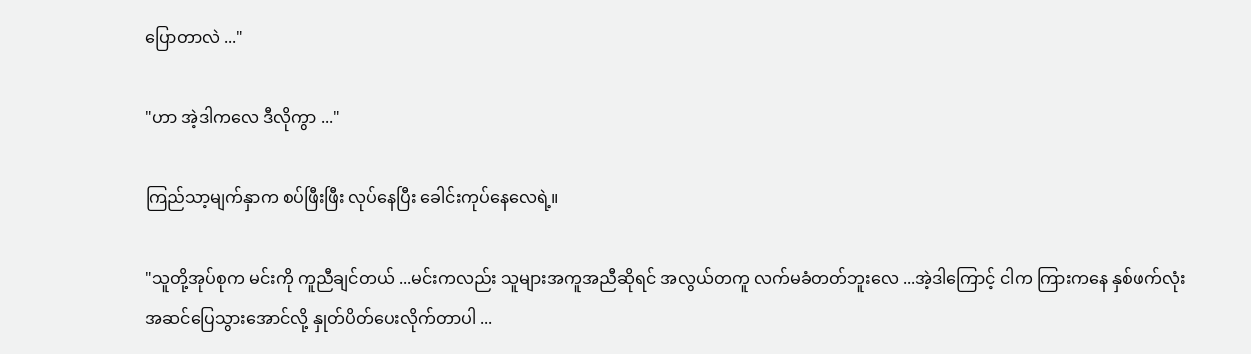ပြောတာလဲ ..."

"ဟာ အဲ့ဒါကလေ ဒီလိုကွာ ..."

ကြည်သာ့မျက်နှာက စပ်ဖြီးဖြီး လုပ်နေပြီး ခေါင်းကုပ်နေလေရဲ့။

"သူတို့အုပ်စုက မင်းကို ကူညီချင်တယ် ...မင်းကလည်း သူများအကူအညီဆိုရင် အလွယ်တကူ လက်မခံတတ်ဘူးလေ ...အဲ့ဒါကြောင့် ငါက ကြားကနေ နှစ်ဖက်လုံး အဆင်ပြေသွားအောင်လို့ နှုတ်ပိတ်ပေးလိုက်တာပါ ...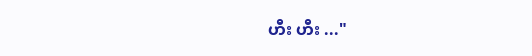ဟီး ဟီး ..."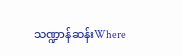သဏ္ဍာန်ဆန်းWhere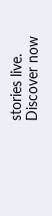stories live. Discover now